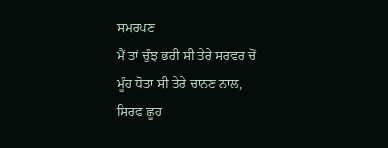ਸਮਰਪਣ
ਮੈਂ ਤਾਂ ਚੁੰਝ ਭਰੀ ਸੀ ਤੇਰੇ ਸਰਵਰ ਚੋਂ
ਮੂੰਹ ਧੋਤਾ ਸੀ ਤੇਰੇ ਚਾਨਣ ਨਾਲ,
ਸਿਰਫ ਛੂਹ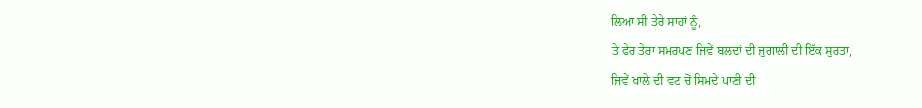ਲਿਆ ਸੀ ਤੇਰੇ ਸਾਹਾਂ ਨੂੰ,
ਤੇ ਫੇਰ ਤੇਰਾ ਸਮਰਪਣ ਜਿਵੇਂ ਬਲਦਾਂ ਦੀ ਜੁਗਾਲੀ ਦੀ ਇੱਕ ਸੁਰਤਾ,
ਜਿਵੇਂ ਖਾਲੇ ਦੀ ਵਟ ਚੋਂ ਸਿਮਦੇ ਪਾਣੀ ਦੀ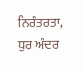ਨਿਰੰਤਰਤਾ,
ਧੁਰ ਅੰਦਰ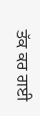ਤੱਕ ਕਰ ਗਈ